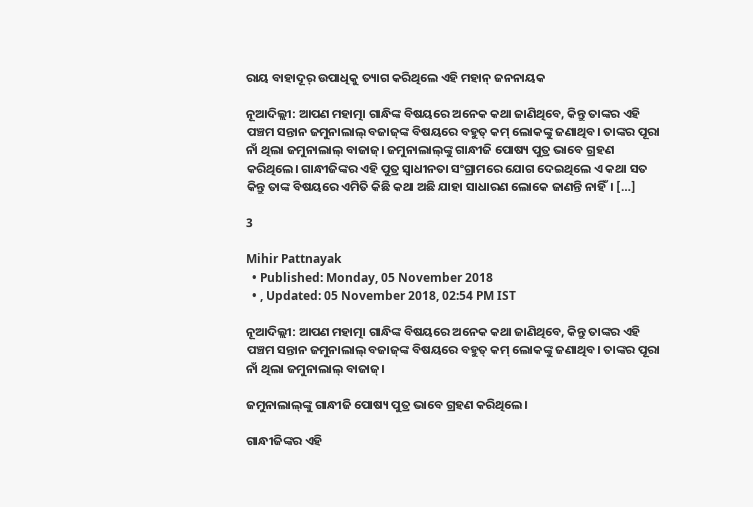ରାୟ ବାହାଦୂର୍‌ ଉପାଧିକୁ ତ୍ୟାଗ କରିଥିଲେ ଏହି ମହାନ୍‌ ଜନନାୟକ

ନୂଆଦିଲ୍ଲୀ: ଆପଣ ମହାତ୍ମା ଗାନ୍ଧିଙ୍କ ବିଷୟରେ ଅନେକ କଥା ଜାଣିଥିବେ, କିନ୍ତୁ ତାଙ୍କର ଏହି ପଞ୍ଚମ ସନ୍ତାନ ଜମୁନାଲାଲ୍‌ ବଜାଜ୍‌ଙ୍କ ବିଷୟରେ ବହୁତ୍‌ କମ୍‌ ଲୋକଙ୍କୁ ଜଣାଥିବ। ତାଙ୍କର ପୂରା ନାଁ ଥିଲା ଜମୁନାଲାଲ୍‌ ବାଜାଜ୍‌। ଜମୁନାଲାଲ୍‌ଙ୍କୁ ଗାନ୍ଧୀଜି ପୋଷ୍ୟ ପୁତ୍ର ଭାବେ ଗ୍ରହଣ କରିଥିଲେ। ଗାନ୍ଧୀଜିଙ୍କର ଏହି ପୁତ୍ର ସ୍ୱାଧୀନତା ସଂଗ୍ରାମରେ ଯୋଗ ଦେଇଥିଲେ ଏ କଥା ସତ କିନ୍ତୁ ତାଙ୍କ ବିଷୟରେ ଏମିତି କିଛି କଥା ଅଛି ଯାହା ସାଧାରଣ ଲୋକେ ଜାଣନ୍ତି ନାହିଁ। […]

3

Mihir Pattnayak
  • Published: Monday, 05 November 2018
  • , Updated: 05 November 2018, 02:54 PM IST

ନୂଆଦିଲ୍ଲୀ: ଆପଣ ମହାତ୍ମା ଗାନ୍ଧିଙ୍କ ବିଷୟରେ ଅନେକ କଥା ଜାଣିଥିବେ, କିନ୍ତୁ ତାଙ୍କର ଏହି ପଞ୍ଚମ ସନ୍ତାନ ଜମୁନାଲାଲ୍‌ ବଜାଜ୍‌ଙ୍କ ବିଷୟରେ ବହୁତ୍‌ କମ୍‌ ଲୋକଙ୍କୁ ଜଣାଥିବ। ତାଙ୍କର ପୂରା ନାଁ ଥିଲା ଜମୁନାଲାଲ୍‌ ବାଜାଜ୍‌।

ଜମୁନାଲାଲ୍‌ଙ୍କୁ ଗାନ୍ଧୀଜି ପୋଷ୍ୟ ପୁତ୍ର ଭାବେ ଗ୍ରହଣ କରିଥିଲେ।

ଗାନ୍ଧୀଜିଙ୍କର ଏହି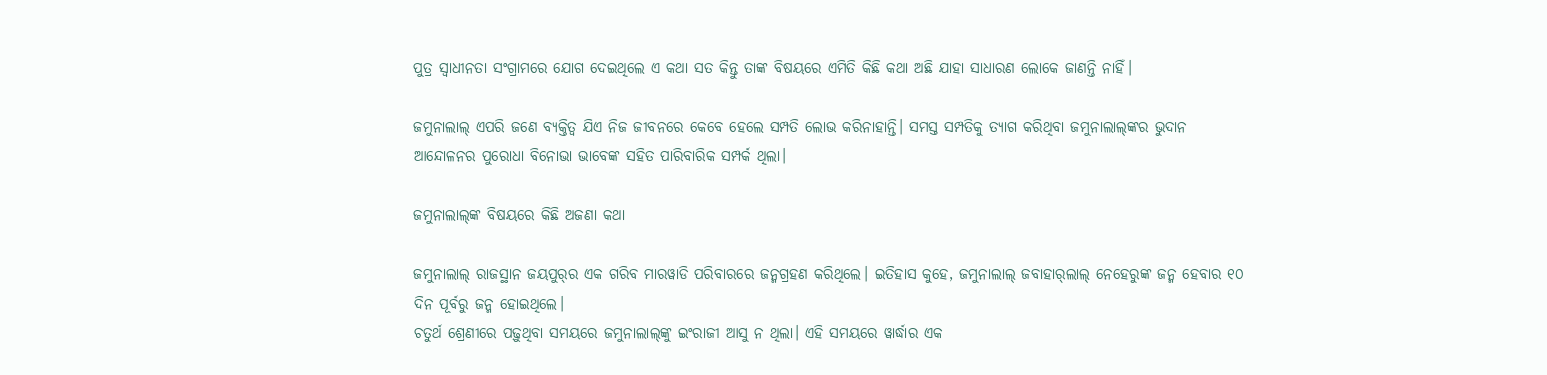ପୁତ୍ର ସ୍ୱାଧୀନତା ସଂଗ୍ରାମରେ ଯୋଗ ଦେଇଥିଲେ ଏ କଥା ସତ କିନ୍ତୁ ତାଙ୍କ ବିଷୟରେ ଏମିତି କିଛି କଥା ଅଛି ଯାହା ସାଧାରଣ ଲୋକେ ଜାଣନ୍ତି ନାହିଁ।

ଜମୁନାଲାଲ୍‌ ଏପରି ଜଣେ ବ୍ୟକ୍ତିତ୍ୱ ଯିଏ ନିଜ ଜୀବନରେ କେବେ ହେଲେ ସମ୍ପତି ଲୋଭ କରିନାହାନ୍ତି। ସମସ୍ତ ସମ୍ପତିକୁ ତ୍ୟାଗ କରିଥିବା ଜମୁନାଲାଲ୍‌ଙ୍କର ଭୁଦାନ ଆନ୍ଦୋଳନର ପୁରୋଧା ବିନୋଭା ଭାବେଙ୍କ ସହିତ ପାରିବାରିକ ସମ୍ପର୍କ ଥିଲା।

ଜମୁନାଲାଲ୍‌ଙ୍କ ବିଷୟରେ କିଛି ଅଜଣା କଥା

ଜମୁନାଲାଲ୍‌ ରାଜସ୍ଥାନ ଜୟପୁର୍‌ର ଏକ ଗରିବ ମାରୱାଡି ପରିବାରରେ ଜନ୍ମଗ୍ରହଣ କରିଥିଲେ। ଇତିହାସ କୁହେ, ଜମୁନାଲାଲ୍‌ ଜବାହାର୍‌ଲାଲ୍‌ ନେହେରୁଙ୍କ ଜନ୍ମ ହେବାର ୧୦ ଦିନ ପୂର୍ବରୁ ଜନ୍ମ ହୋଇଥିଲେ।
ଚତୁର୍ଥ ଶ୍ରେଣୀରେ ପଢ଼ୁଥିବା ସମୟରେ ଜମୁନାଲାଲ୍‌ଙ୍କୁ ଇଂରାଜୀ ଆସୁ ନ ଥିଲା। ଏହି ସମୟରେ ୱାର୍ଦ୍ଧାର ଏକ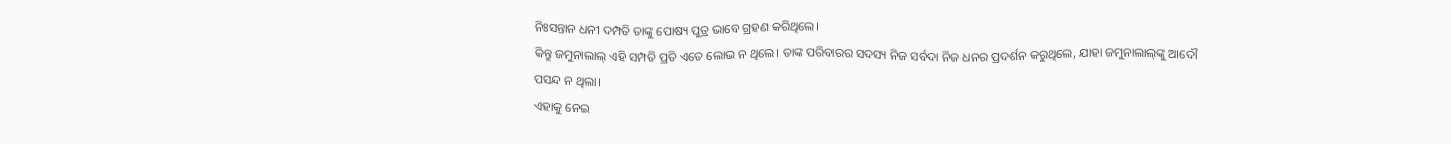ନିଃସନ୍ତାନ ଧନୀ ଦମ୍ପତି ତାଙ୍କୁ ପୋଷ୍ୟ ପୁତ୍ର ଭାବେ ଗ୍ରହଣ କରିଥିଲେ।
କିନ୍ତୁ ଜମୁନାଲାଲ୍‌ ଏହି ସମ୍ପତି ପ୍ରତି ଏତେ ଲୋଭ ନ ଥିଲେ। ତାଙ୍କ ପରିବାରର ସଦସ୍ୟ ନିଜ ସର୍ବଦା ନିଜ ଧନର ପ୍ରଦର୍ଶନ କରୁଥିଲେ, ଯାହା ଜମୁନାଲାଲ୍‌ଙ୍କୁ ଆଦୌ ପସନ୍ଦ ନ ଥିଲା।
ଏହାକୁ ନେଇ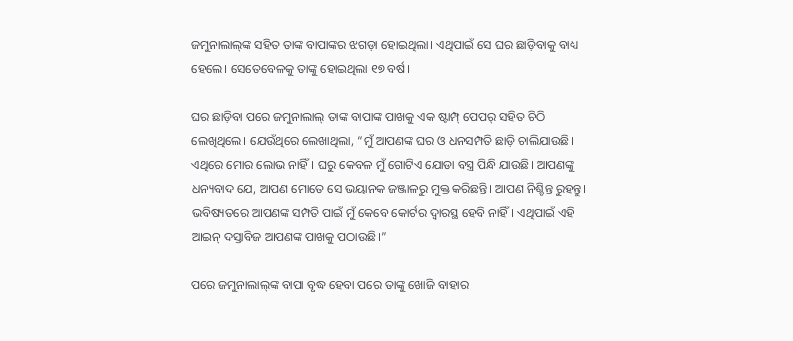ଜମୁନାଲାଲ୍‌ଙ୍କ ସହିତ ତାଙ୍କ ବାପାଙ୍କର ଝଗଡ଼ା ହୋଇଥିଲା। ଏଥିପାଇଁ ସେ ଘର ଛାଡ଼ିବାକୁ ବାଧ୍ୟ ହେଲେ। ସେତେବେଳକୁ ତାଙ୍କୁ ହୋଇଥିଲା ୧୭ ବର୍ଷ।

ଘର ଛାଡ଼ିବା ପରେ ଜମୁନାଲାଲ୍‌ ତାଙ୍କ ବାପାଙ୍କ ପାଖକୁ ଏକ ଷ୍ଟାମ୍ପ୍‌ ପେପର୍‌ ସହିତ ଚିଠି ଲେଖିଥିଲେ। ଯେଉଁଥିରେ ଲେଖାଥିଲା, “ମୁଁ ଆପଣଙ୍କ ଘର ଓ ଧନସମ୍ପତି ଛାଡ଼ି ଚାଲିଯାଉଛି। ଏଥିରେ ମୋର ଲୋଭ ନାହିଁ। ଘରୁ କେବଳ ମୁଁ ଗୋଟିଏ ଯୋଡା ବସ୍ତ୍ର ପିନ୍ଧି ଯାଉଛି। ଆପଣଙ୍କୁ ଧନ୍ୟବାଦ ଯେ, ଆପଣ ମୋତେ ସେ ଭୟାନକ ଜଞ୍ଜାଳରୁ ମୁକ୍ତ କରିଛନ୍ତି। ଆପଣ ନିଶ୍ଚିନ୍ତ ରୁହନ୍ତୁ। ଭବିଷ୍ୟତରେ ଆପଣଙ୍କ ସମ୍ପତି ପାଇଁ ମୁଁ କେବେ କୋର୍ଟର ଦ୍ୱାରସ୍ଥ ହେବି ନାହିଁ। ଏଥିପାଇଁ ଏହି ଆଇନ୍‌ ଦସ୍ତାବିଜ ଆପଣଙ୍କ ପାଖକୁ ପଠାଉଛି।”

ପରେ ଜମୁନାଲାଲ୍‌ଙ୍କ ବାପା ବୃଦ୍ଧ ହେବା ପରେ ତାଙ୍କୁ ଖୋଜି ବାହାର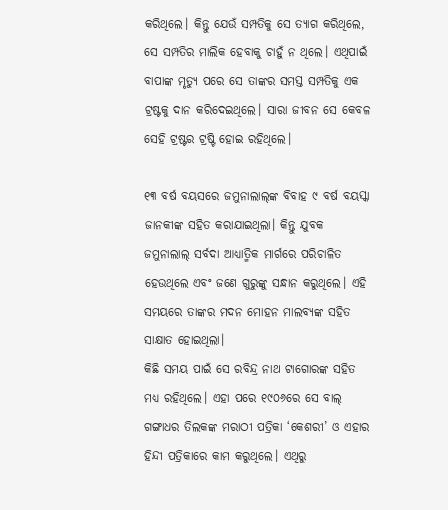କରିଥିଲେ। କିନ୍ତୁ ଯେଉଁ ସମ୍ପତିକୁ ସେ ତ୍ୟାଗ କରିଥିଲେ, ସେ ସମ୍ପତିର ମାଲିକ ହେବାକୁ ଚାହୁଁ ନ ଥିଲେ। ଏଥିପାଇଁ ବାପାଙ୍କ ମୃତ୍ୟୁ ପରେ ସେ ତାଙ୍କର ସମସ୍ତ ସମ୍ପତିକୁ ଏକ ଟ୍ରଷ୍ଟକୁ ଦାନ କରିଦେଇଥିଲେ। ସାରା ଜୀବନ ସେ କେବଳ ସେହି ଟ୍ରଷ୍ଟର ଟ୍ରଷ୍ଟି ହୋଇ ରହିଥିଲେ।

୧୩ ବର୍ଷ ବୟସରେ ଜମୁନାଲାଲ୍‌ଙ୍କ ବିବାହ ୯ ବର୍ଷ ବୟସ୍କା ଜାନକୀଙ୍କ ସହିତ କରାଯାଇଥିଲା। କିନ୍ତୁ ଯୁବକ ଜମୁନାଲାଲ୍‌ ସର୍ବଦା ଆଧ୍ୟାତ୍ମିକ ମାର୍ଗରେ ପରିଚାଳିତ ହେଉଥିଲେ ଏବଂ ଜଣେ ଗୁରୁଙ୍କୁ ସନ୍ଧାନ କରୁଥିଲେ। ଏହି ସମୟରେ ତାଙ୍କର ମଦନ ମୋହନ ମାଲବ୍ୟଙ୍କ ସହିତ ସାକ୍ଷାତ ହୋଇଥିଲା।
କିଛି ସମୟ ପାଇଁ ସେ ରବିନ୍ଦ୍ର ନାଥ ଟାଗୋରଙ୍କ ସହିତ ମଧ୍ୟ ରହିଥିଲେ। ଏହା ପରେ ୧୯୦୬ରେ ସେ ବାଲ୍‌ ଗଙ୍ଗାଧର ତିଲକଙ୍କ ମରାଠୀ ପତ୍ରିକା ‘କେଶରୀ’ ଓ ଏହାର ହିନ୍ଦୀ ପତ୍ରିକାରେ କାମ କରୁଥିଲେ। ଏଥିରୁ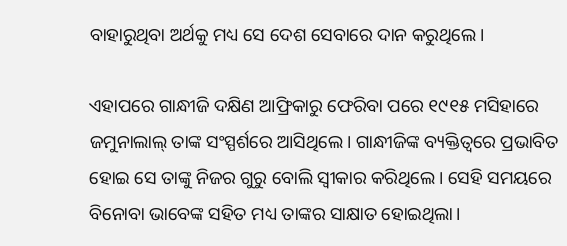ବାହାରୁଥିବା ଅର୍ଥକୁ ମଧ୍ୟ ସେ ଦେଶ ସେବାରେ ଦାନ କରୁଥିଲେ।

ଏହାପରେ ଗାନ୍ଧୀଜି ଦକ୍ଷିଣ ଆଫ୍ରିକାରୁ ଫେରିବା ପରେ ୧୯୧୫ ମସିହାରେ ଜମୁନାଲାଲ୍‌ ତାଙ୍କ ସଂସ୍ପର୍ଶରେ ଆସିଥିଲେ। ଗାନ୍ଧୀଜିଙ୍କ ବ୍ୟକ୍ତିତ୍ୱରେ ପ୍ରଭାବିତ ହୋଇ ସେ ତାଙ୍କୁ ନିଜର ଗୁରୁ ବୋଲି ସ୍ୱୀକାର କରିଥିଲେ। ସେହି ସମୟରେ ବିନୋବା ଭାବେଙ୍କ ସହିତ ମଧ୍ୟ ତାଙ୍କର ସାକ୍ଷାତ ହୋଇଥିଲା।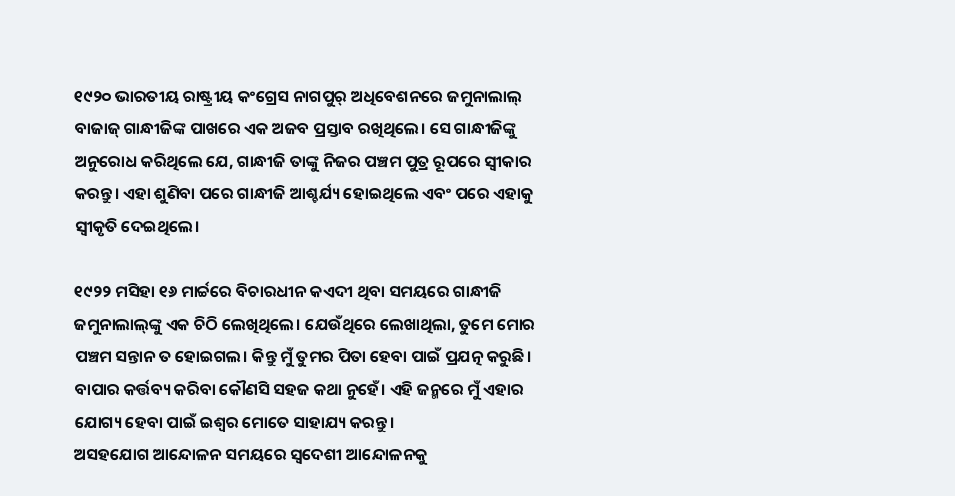୧୯୨୦ ଭାରତୀୟ ରାଷ୍ଟ୍ରୀୟ କଂଗ୍ରେସ ନାଗପୁର୍‌ ଅଧିବେଶନରେ ଜମୁନାଲାଲ୍‌ ବାଜାଜ୍‌ ଗାନ୍ଧୀଜିଙ୍କ ପାଖରେ ଏକ ଅଜବ ପ୍ରସ୍ତାବ ରଖିଥିଲେ। ସେ ଗାନ୍ଧୀଜିଙ୍କୁ ଅନୁରୋଧ କରିଥିଲେ ଯେ, ଗାନ୍ଧୀଜି ତାଙ୍କୁ ନିଜର ପଞ୍ଚମ ପୁତ୍ର ରୂପରେ ସ୍ୱୀକାର କରନ୍ତୁ। ଏହା ଶୁଣିବା ପରେ ଗାନ୍ଧୀଜି ଆଶ୍ଚର୍ଯ୍ୟ ହୋଇଥିଲେ ଏବଂ ପରେ ଏହାକୁ ସ୍ୱୀକୃତି ଦେଇଥିଲେ।

୧୯୨୨ ମସିହା ୧୬ ମାର୍ଚ୍ଚରେ ବିଚାରଧୀନ କଏଦୀ ଥିବା ସମୟରେ ଗାନ୍ଧୀଜି ଜମୁନାଲାଲ୍‌ଙ୍କୁ ଏକ ଚିଠି ଲେଖିଥିଲେ। ଯେଉଁଥିରେ ଲେଖାଥିଲା, ତୁମେ ମୋର ପଞ୍ଚମ ସନ୍ତାନ ତ ହୋଇଗଲ। କିନ୍ତୁ ମୁଁ ତୁମର ପିତା ହେବା ପାଇଁ ପ୍ରଯତ୍ନ କରୁଛି। ବାପାର କର୍ତ୍ତବ୍ୟ କରିବା କୌଣସି ସହଜ କଥା ନୁହେଁ। ଏହି ଜନ୍ମରେ ମୁଁ ଏହାର ଯୋଗ୍ୟ ହେବା ପାଇଁ ଇଶ୍ୱର ମୋତେ ସାହାଯ୍ୟ କରନ୍ତୁ।
ଅସହଯୋଗ ଆନ୍ଦୋଳନ ସମୟରେ ସ୍ୱଦେଶୀ ଆନ୍ଦୋଳନକୁ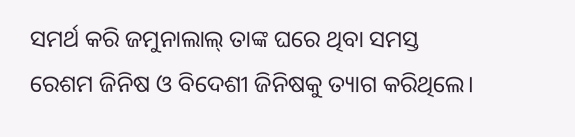ସମର୍ଥ କରି ଜମୁନାଲାଲ୍‌ ତାଙ୍କ ଘରେ ଥିବା ସମସ୍ତ ରେଶମ ଜିନିଷ ଓ ବିଦେଶୀ ଜିନିଷକୁ ତ୍ୟାଗ କରିଥିଲେ।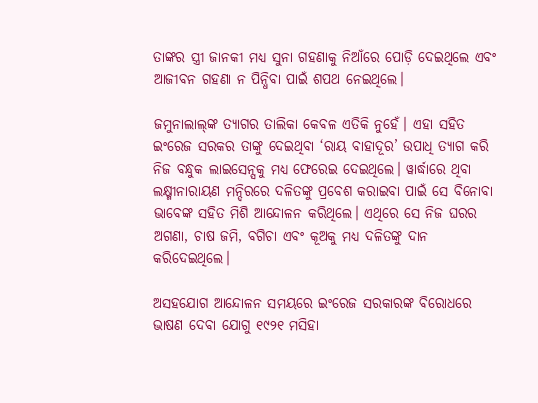ତାଙ୍କର ସ୍ତ୍ରୀ ଜାନକୀ ମଧ୍ୟ ସୁନା ଗହଣାକୁ ନିଆଁରେ ପୋଡ଼ି ଦେଇଥିଲେ ଏବଂ ଆଜୀବନ ଗହଣା ନ ପିନ୍ଧିବା ପାଇଁ ଶପଥ ନେଇଥିଲେ।

ଜମୁନାଲାଲ୍‌ଙ୍କ ତ୍ୟାଗର ତାଲିକା କେବଳ ଏତିକି ନୁହେଁ। ଏହା ସହିତ ଇଂରେଜ ସରକର ତାଙ୍କୁ ଦେଇଥିବା ‘ରାୟ ବାହାଦୂର’ ଉପାଧି ତ୍ୟାଗ କରି ନିଜ ବନ୍ଧୁକ ଲାଇସେନ୍ସକୁ ମଧ୍ୟ ଫେରେଇ ଦେଇଥିଲେ। ୱାର୍ଦ୍ଧାରେ ଥିବା ଲକ୍ଷ୍ମୀନାରାୟଣ ମନ୍ଦିରରେ ଦଳିତଙ୍କୁ ପ୍ରବେଶ କରାଇବା ପାଇଁ ସେ ବିନୋବା ଭାବେଙ୍କ ସହିତ ମିଶି ଆନ୍ଦୋଳନ କରିଥିଲେ। ଏଥିରେ ସେ ନିଜ ଘରର ଅଗଣା, ଚାଷ ଜମି, ବଗିଚା ଏବଂ କୂଅକୁ ମଧ୍ୟ ଦଳିତଙ୍କୁ ଦାନ କରିଦେଇଥିଲେ।

ଅସହଯୋଗ ଆନ୍ଦୋଳନ ସମୟରେ ଇଂରେଜ ସରକାରଙ୍କ ବିରୋଧରେ ଭାଷଣ ଦେବା ଯୋଗୁ ୧୯୨୧ ମସିହା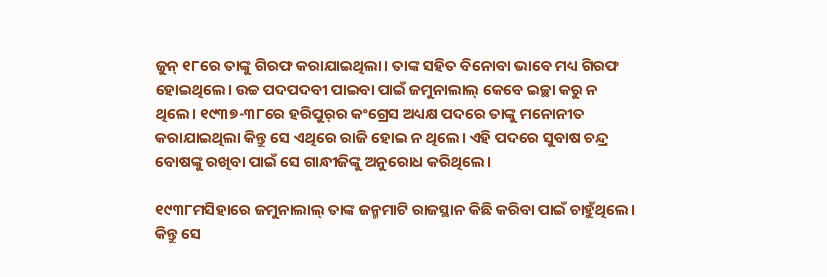ଜୁନ୍‌ ୧୮ରେ ତାଙ୍କୁ ଗିରଫ କରାଯାଇଥିଲା। ତାଙ୍କ ସହିତ ବିନୋବା ଭାବେ ମଧ୍ୟ ଗିରଫ ହୋଇଥିଲେ। ଉଚ୍ଚ ପଦପଦବୀ ପାଇବା ପାଇଁ ଜମୁନାଲାଲ୍‌ କେବେ ଇଚ୍ଛା କରୁ ନ ଥିଲେ। ୧୯୩୭-୩୮ରେ ହରିପୁର୍‌ର କଂଗ୍ରେସ ଅଧ୍ୟକ୍ଷ ପଦରେ ତାଙ୍କୁ ମନୋନୀତ କରାଯାଇଥିଲା କିନ୍ତୁ ସେ ଏଥିରେ ରାଜି ହୋଇ ନ ଥିଲେ। ଏହି ପଦରେ ସୁବାଷ ଚନ୍ଦ୍ର ବୋଷଙ୍କୁ ରଖିବା ପାଇଁ ସେ ଗାନ୍ଧୀଜିଙ୍କୁ ଅନୁରୋଧ କରିଥିଲେ।

୧୯୩୮ମସିହାରେ ଜମୁନାଲାଲ୍‌ ତାଙ୍କ ଜନ୍ମମାଟି ରାଜସ୍ଥାନ କିଛି କରିବା ପାଇଁ ଚାହୁଁଥିଲେ। କିନ୍ତୁ ସେ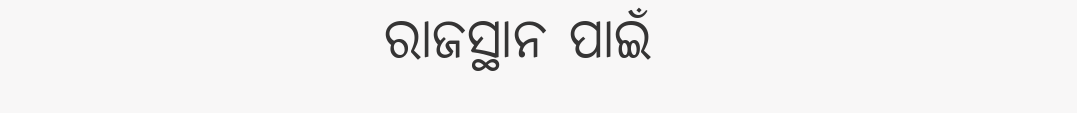ରାଜସ୍ଥାନ ପାଇଁ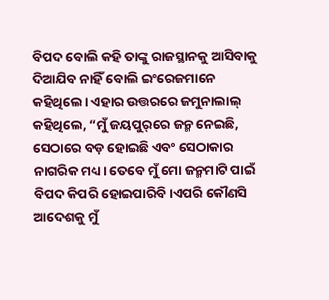ବିପଦ ବୋଲି କହି ତାଙ୍କୁ ରାଜସ୍ଥାନକୁ ଆସିବାକୁ ଦିଆଯିବ ନାହିଁ ବୋଲି ଇଂରେଜମାନେ କହିଥିଲେ। ଏହାର ଉତ୍ତରରେ ଜମୁନାଲାଲ୍ କହିଥିଲେ, “ମୁଁ ଜୟପୁର୍‌ରେ ଜନ୍ମ ନେଇଛି, ସେଠାରେ ବଡ଼ ହୋଇଛି ଏବଂ ସେଠାକାର ନାଗରିକ ମଧ୍ୟ। ତେବେ ମୁଁ ମୋ ଜନ୍ମମାଟି ପାଇଁ ବିପଦ କିପରି ହୋଇପାରିବି।ଏପରି କୌଣସି ଆଦେଶକୁ ମୁଁ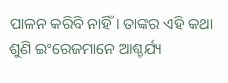ପାଳନ କରିବି ନାହିଁ। ତାଙ୍କର ଏହି କଥା ଶୁଣି ଇଂରେଜମାନେ ଆଶ୍ଚର୍ଯ୍ୟ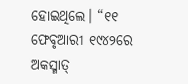ହୋଇଥିଲେ। “୧୧ ଫେବୃଆରୀ ୧୯୪୨ରେ ଅକସ୍ମାତ୍‌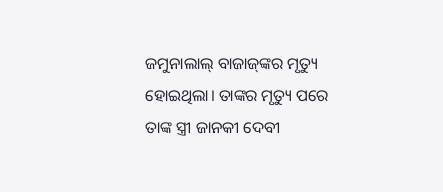ଜମୁନାଲାଲ୍‌ ବାଜାଜ୍‌ଙ୍କର ମୃତ୍ୟୁ ହୋଇଥିଲା। ତାଙ୍କର ମୃତ୍ୟୁ ପରେ ତାଙ୍କ ସ୍ତ୍ରୀ ଜାନକୀ ଦେବୀ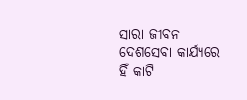ସାରା ଜୀବନ ଦେଶସେବା କାର୍ଯ୍ୟରେ ହିଁ କାଟି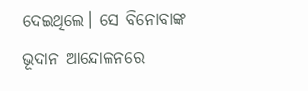ଦେଇଥିଲେ। ସେ ବିନୋବାଙ୍କ ଭୂଦାନ ଆନ୍ଦୋଳନରେ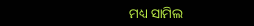ମଧ୍ୟ ସାମିଲ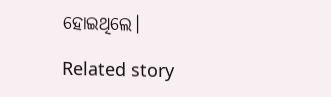ହୋଇଥିଲେ।

Related story